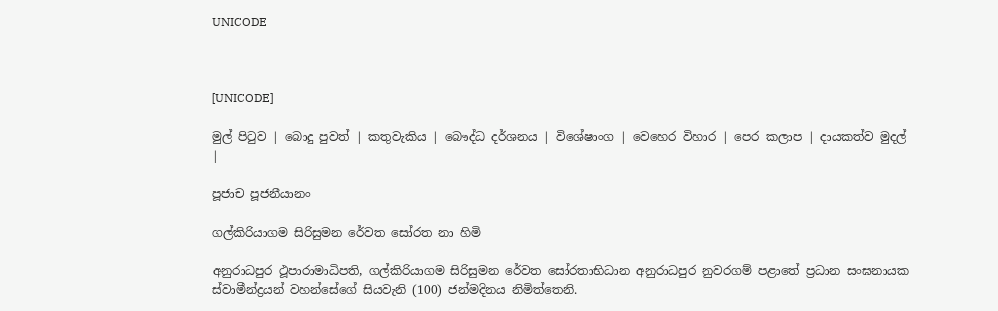UNICODE



[UNICODE]

මුල් පිටුව | බොදු පුවත් | කතුවැකිය | බෞද්ධ දර්ශනය | විශේෂාංග | වෙහෙර විහාර | පෙර කලාප | දායකත්ව මුදල් |

පූජාච පූජනීයානං

ගල්කිරියාගම සිරිසුමන රේවත සෝරත නා හිමි

අනුරාධපුර ථූපාරාමාධිපති, ගල්කිරියාගම සිරිසුමන රේවත සෝරතාභිධාන අනුරාධපුර නුවරගම් පළාතේ ප්‍රධාන සංඝනායක ස්වාමීන්ද්‍රයන් වහන්සේගේ සියවැනි (100) ජන්මදිනය නිමිත්තෙනි.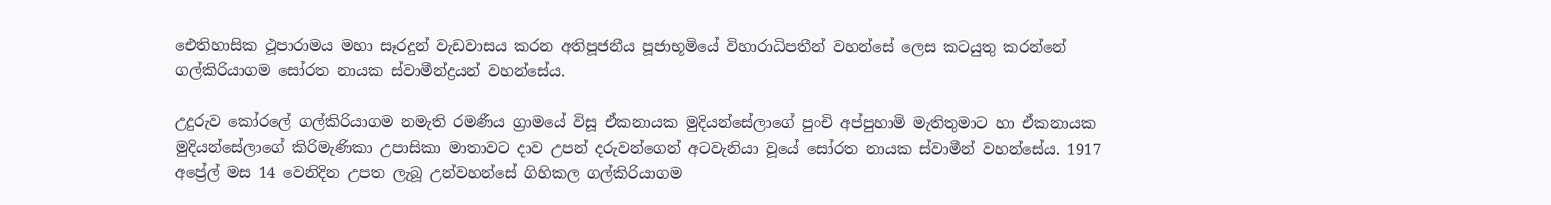ඓතිහාසික ථූපාරාමය මහා සෑරදුන් වැඩවාසය කරන අතිපූජනීය පූජාභූමියේ විහාරාධිපතීන් වහන්සේ ලෙස කටයුතු කරන්නේ ගල්කිරියාගම සෝරත නායක ස්වාමීන්ද්‍රයන් වහන්සේය.

උදුරුව කෝරලේ ගල්කිරියාගම නමැති රමණීය ග්‍රාමයේ විසූ ඒකනායක මුදියන්සේලාගේ පුංචි අප්පුහාමි මැතිතුමාට හා ඒකනායක මුදියන්සේලාගේ කිරිමැණිකා උපාසිකා මාතාවට දාව උපන් දරුවන්ගෙන් අටවැනියා වූයේ සෝරත නායක ස්වාමීන් වහන්සේය. 1917 අප්‍රේල් මස 14 වෙනිදින උපත ලැබූ උන්වහන්සේ ගිහිකල ගල්කිරියාගම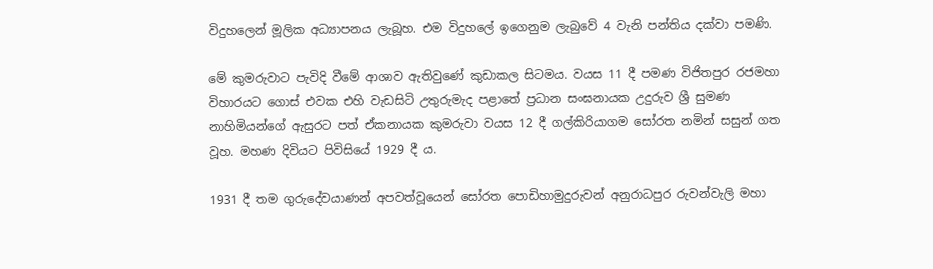විදුහලෙන් මූලික අධ්‍යාපනය ලැබූහ. එම විදුහලේ ඉගෙනුම ලැබුවේ 4 වැනි පන්තිය දක්වා පමණි.

මේ කුමරුවාට පැවිදි වීමේ ආශාව ඇතිවුණේ කුඩාකල සිටමය. වයස 11 දී පමණ විජිතපුර රජමහා විහාරයට ගොස් එවක එහි වැඩසිටි උතුරුමැද පළාතේ ප්‍රධාන සංඝනායක උදුරුව ශ්‍රී සුමණ නාහිමියන්ගේ ඇසුරට පත් ඒකනායක කුමරුවා වයස 12 දී ගල්කිරියාගම සෝරත නමින් සසුන් ගත වූහ. මහණ දිවියට පිවිසියේ 1929 දී ය.

1931 දී තම ගුරුදේවයාණන් අපවත්වූයෙන් සෝරත පොඩිහාමුදුරුවන් අනුරාධපුර රුවන්වැලි මහා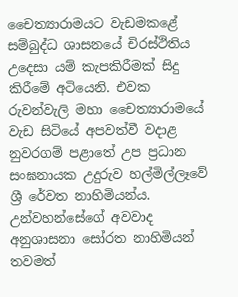චෛත්‍යාරාමයට වැඩමකළේ සම්බුද්ධ ශාසනයේ චිරස්ථිතිය උදෙසා යම් කැපකිරීමක් සිදු කිරීමේ අටියෙනි. එවක රුවන්වැලි මහා චෛත්‍යාරාමයේ වැඩ සිටියේ අපවත්වී වදාළ නුවරගම් පළාතේ උප ප්‍රධාන සංඝනායක උදුරුව හල්මිල්ලෑවේ ශ්‍රී රේවත නාහිමියන්ය. උන්වහන්සේගේ අවවාද අනුශාසනා සෝරත නාහිමියන් තවමත්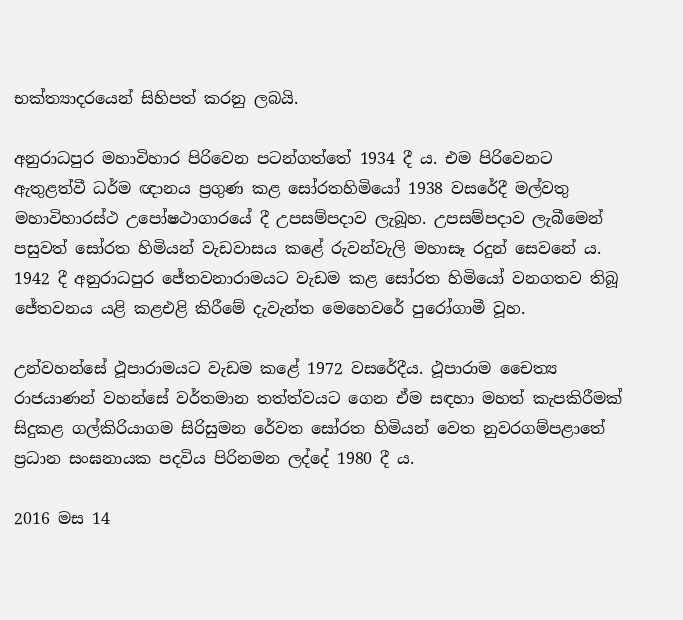භක්ත්‍යාදරයෙන් සිහිපත් කරනු ලබයි.

අනුරාධපුර මහාවිහාර පිරිවෙන පටන්ගත්තේ 1934 දී ය. එම පිරිවෙනට ඇතුළත්වී ධර්ම ඥානය ප්‍රගුණ කළ සෝරතහිමියෝ 1938 වසරේදී මල්වතු මහාවිහාරස්ථ උපෝෂථාගාරයේ දී උපසම්පදාව ලැබූහ. උපසම්පදාව ලැබීමෙන් පසුවත් සෝරත හිමියන් වැඩවාසය කළේ රුවන්වැලි මහාසෑ රදුන් සෙවනේ ය. 1942 දී අනුරාධපුර ජේතවනාරාමයට වැඩම කළ සෝරත හිමියෝ වනගතව තිබූ ජේතවනය යළි කළඑළි කිරීමේ දැවැන්ත මෙහෙවරේ පුරෝගාමී වූහ.

උන්වහන්සේ ථූපාරාමයට වැඩම කළේ 1972 වසරේදීය. ථූපාරාම චෛත්‍ය රාජයාණන් වහන්සේ වර්තමාන තත්ත්වයට ගෙන ඒම සඳහා මහත් කැපකිරීමක් සිදුකළ ගල්කිරියාගම සිරිසුමන රේවත සෝරත හිමියන් වෙත නුවරගම්පළාතේ ප්‍රධාන සංඝනායක පදවිය පිරිනමන ලද්දේ 1980 දී ය.

2016 මස 14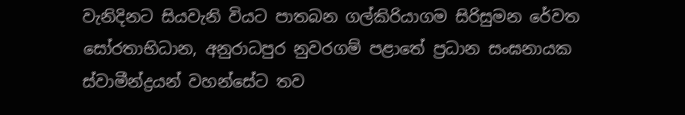වැනිදිනට සියවැනි වියට පාතබන ගල්කිරියාගම සිරිසුමන රේවත සෝරතාභිධාන, අනුරාධපුර නුවරගම් පළාතේ ප්‍රධාන සංඝනායක ස්වාමීන්ද්‍රයන් වහන්සේට තව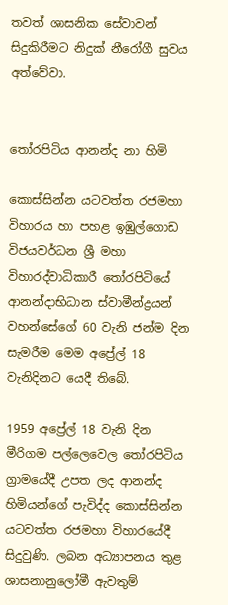තවත් ශාසනික සේවාවන් සිදුකිරීමට නිදුක් නීරෝගී සුවය අත්වේවා.


තෝරපිටිය ආනන්ද නා හිමි

කොස්සින්න යටවත්ත රජමහා විහාරය හා පහළ ඉඹුල්ගොඩ විජයවර්ධන ශ්‍රී මහා විහාරද්වාධිකාරී තෝරපිටියේ ආනන්දාභිධාන ස්වාමීන්ද්‍රයන් වහන්සේගේ 60 වැනි ජන්ම දින සැමරීම මෙම අප්‍රේල් 18 වැනිදිනට යෙදී තිබේ.

1959 අප්‍රේල් 18 වැනි දින මීරිගම පල්ලෙවෙල තෝරපිටිය ග්‍රාමයේදී උපත ලද ආනන්ද හිමියන්ගේ පැවිද්ද කොස්සින්න යටවත්ත රජමහා විහාරයේදී සිදුවුණි. ලබන අධ්‍යාපනය තුළ ශාසනානුලෝමී ඇවතුම්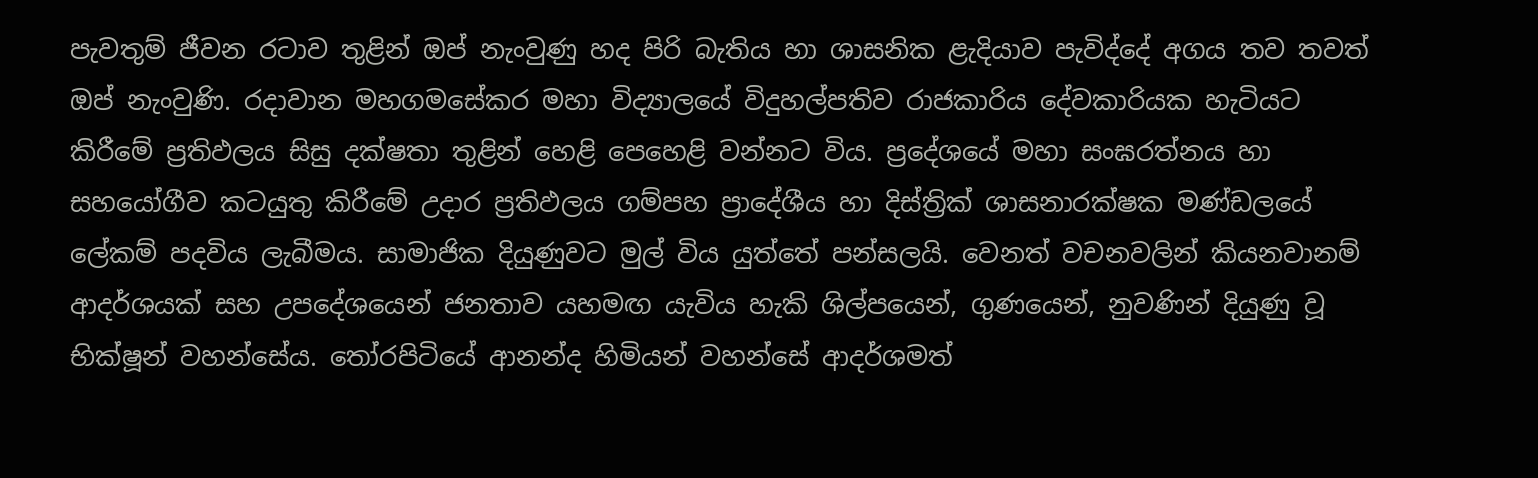පැවතුම් ජීවන රටාව තුළින් ඔප් නැංවුණු හද පිරි බැතිය හා ශාසනික ළැදියාව පැවිද්දේ අගය තව තවත් ඔප් නැංවුණි. රදාවාන මහගමසේකර මහා විද්‍යාලයේ විදුහල්පතිව රාජකාරිය දේවකාරියක හැටියට කිරීමේ ප්‍රතිඵලය සිසු දක්ෂතා තුළින් හෙළි පෙහෙළි වන්නට විය. ප්‍රදේශයේ මහා සංඝරත්නය හා සහයෝගීව කටයුතු කිරීමේ උදාර ප්‍රතිඵලය ගම්පහ ප්‍රාදේශීය හා දිස්ත්‍රික් ශාසනාරක්ෂක මණ්ඩලයේ ලේකම් පදවිය ලැබීමය. සාමාජික දියුණුවට මුල් විය යුත්තේ පන්සලයි. වෙනත් වචනවලින් කියනවානම් ආදර්ශයක් සහ උපදේශයෙන් ජනතාව යහමඟ යැවිය හැකි ශිල්පයෙන්, ගුණයෙන්, නුවණින් දියුණු වූ භික්ෂූන් වහන්සේය. තෝරපිටියේ ආනන්ද හිමියන් වහන්සේ ආදර්ශමත්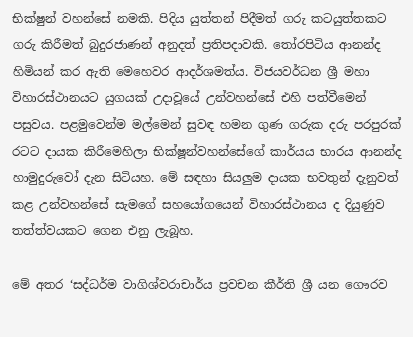භික්ෂුන් වහන්සේ නමකි. පිදිය යුත්තන් පිදීමත් ගරු කටයුත්තකට ගරු කිරීමත් බුදුරජාණන් අනුදත් ප්‍රතිපදාවකි. තෝරපිටිය ආනන්ද හිමියන් කර ඇති මෙහෙවර ආදර්ශමත්ය. විජයවර්ධන ශ්‍රී මහා විහාරස්ථානයට යුගයක් උදාවූයේ උන්වහන්සේ එහි පත්වීමෙන් පසුවය. පළමුවෙන්ම මල්මෙන් සුවඳ හමන ගුණ ගරුක දරු පරපුරක් රටට දායක කිරීමෙහිලා භික්ෂූන්වහන්සේගේ කාර්යය භාරය ආනන්ද හාමුදුරුවෝ දැන සිටියහ. මේ සඳහා සියලුම දායක භවතුන් දැනුවත් කළ උන්වහන්සේ සැමගේ සහයෝගයෙන් විහාරස්ථානය ද දියුණුව තත්ත්වයකට ගෙන එනු ලැබූහ.

මේ අතර ‘සද්ධර්ම වාගිශ්වරාචාර්ය ප්‍රවචන කීර්ති ශ්‍රී යන ගෞරව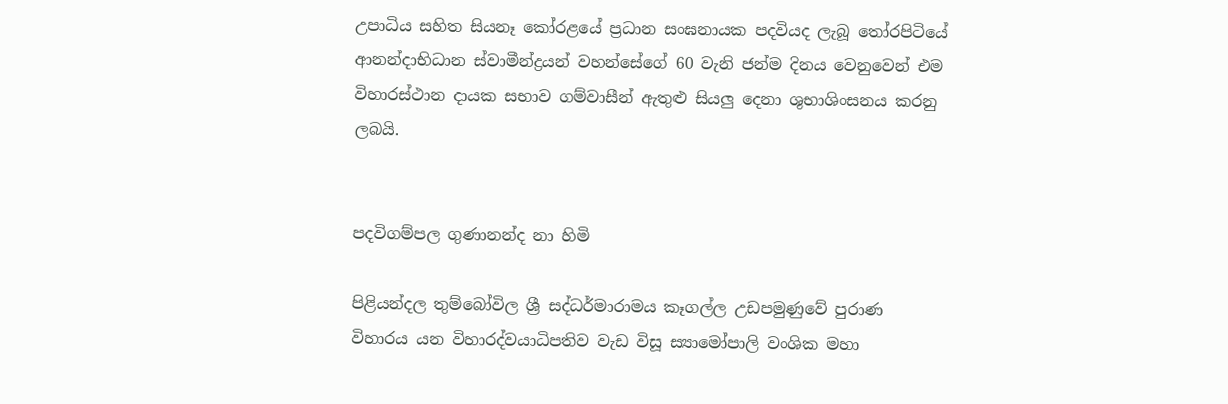උපාධිය සහිත සියනෑ කෝරළයේ ප්‍රධාන සංඝනායක පදවියද ලැබූ තෝරපිටියේ ආනන්දාභිධාන ස්වාමීන්ද්‍රයන් වහන්සේගේ 60 වැනි ජන්ම දිනය වෙනුවෙන් එම විහාරස්ථාන දායක සභාව ගම්වාසීන් ඇතුළු සියලු දෙනා ශුභාශිංසනය කරනු ලබයි.


පදවිගම්පල ගුණානන්ද නා හිමි

පිළියන්දල තුම්බෝවිල ශ්‍රී සද්ධර්මාරාමය කෑගල්ල උඩපමුණුවේ පුරාණ විහාරය යන විහාරද්වයාධිපතිව වැඩ විසූ ස්‍යාමෝපාලි වංශික මහා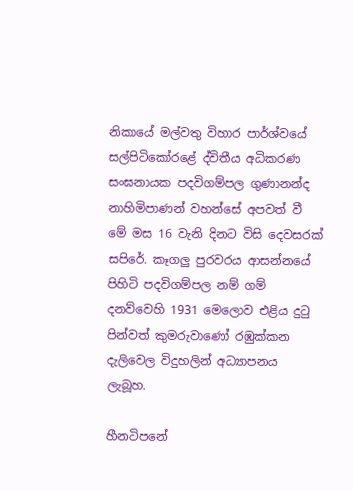නිකායේ මල්වතු විහාර පාර්ශ්වයේ සල්පිටිකෝරළේ ද්විතීය අධිකරණ සංඝනායක පදවිගම්පල ගුණානන්ද නාහිමිපාණන් වහන්සේ අපවත් වී මේ මස 16 වැනි දිනට විසි දෙවසරක් සපිරේ. කෑගලු පුරවරය ආසන්නයේ පිහිටි පදවිගම්පල නම් ගම් දනව්වෙහි 1931 මෙලොව එළිය දුටු පින්වත් කුමරුවාණෝ රඹුක්කන දැලිවෙල විදුහලින් අධ්‍යාපනය ලැබූහ.

හීනටිපනේ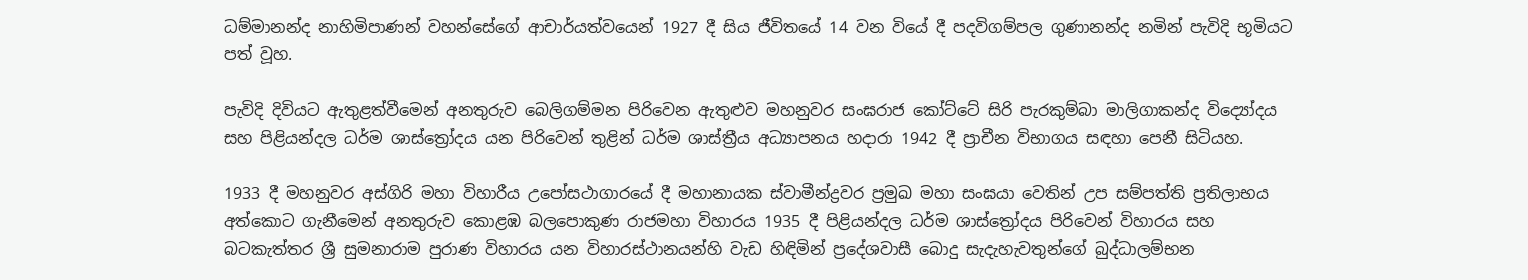ධම්මානන්ද නාහිමිපාණන් වහන්සේගේ ආචාර්යත්වයෙන් 1927 දී සිය ජීවිතයේ 14 වන වියේ දී පදවිගම්පල ගුණානන්ද නමින් පැවිදි භූමියට පත් වූහ.

පැවිදි දිවියට ඇතුළත්වීමෙන් අනතුරුව බෙලිගම්මන පිරිවෙන ඇතුළුව මහනුවර සංඝරාජ කෝට්ටේ සිරි පැරකුම්බා මාලිගාකන්ද විද්‍යෝදය සහ පිළියන්දල ධර්ම ශාස්ත්‍රෝදය යන පිරිවෙන් තුළින් ධර්ම ශාස්ත්‍රීය අධ්‍යාපනය හදාරා 1942 දී ප්‍රාචීන විභාගය සඳහා පෙනී සිටියහ.

1933 දී මහනුවර අස්ගිරි මහා විහාරීය උපෝසථාගාරයේ දී මහානායක ස්වාමීන්ද්‍රවර ප්‍රමුඛ මහා සංඝයා වෙතින් උප සම්පත්ති ප්‍රතිලාභය අත්කොට ගැනීමෙන් අනතුරුව කොළඹ බලපොකුණ රාජමහා විහාරය 1935 දී පිළියන්දල ධර්ම ශාස්ත්‍රෝදය පිරිවෙන් විහාරය සහ බටකැත්තර ශ්‍රී සුමනාරාම පුරාණ විහාරය යන විහාරස්ථානයන්හි වැඩ හිඳිමින් ප්‍රදේශවාසී බොදු සැදැහැවතුන්ගේ බුද්ධාලම්භන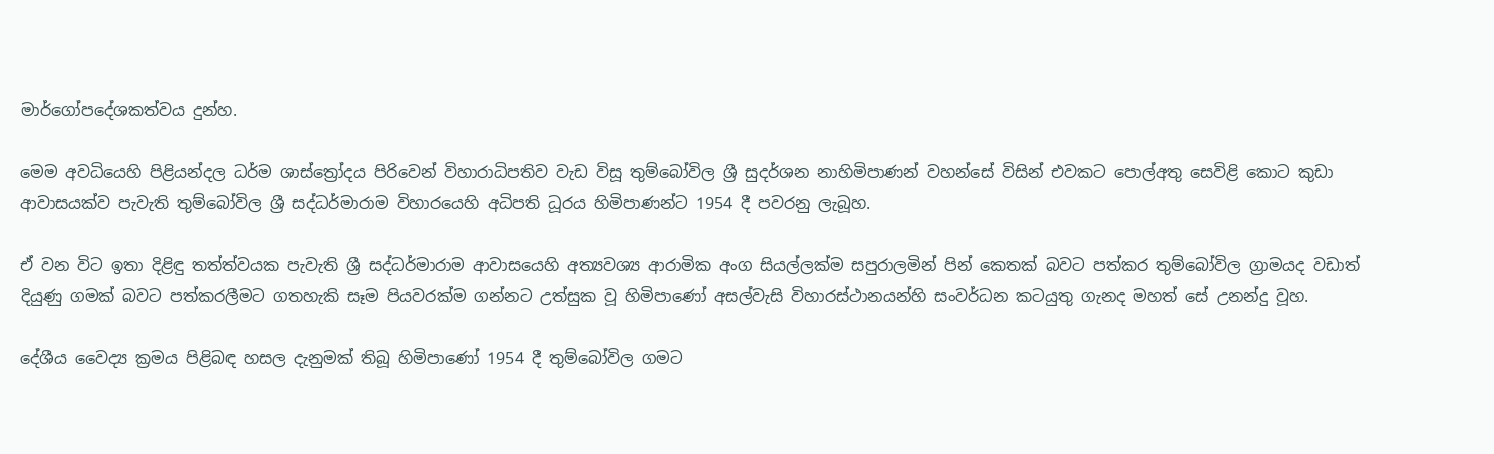මාර්ගෝපදේශකත්වය දුන්හ.

මෙම අවධියෙහි පිළියන්දල ධර්ම ශාස්ත්‍රෝදය පිරිවෙන් විහාරාධිපතිව වැඩ විසූ තුම්බෝවිල ශ්‍රී සුදර්ශන නාහිමිපාණන් වහන්සේ විසින් එවකට පොල්අතු සෙවිළි කොට කුඩා ආවාසයක්ව පැවැති තුම්බෝවිල ශ්‍රී සද්ධර්මාරාම විහාරයෙහි අධිපති ධූරය හිමිපාණන්ට 1954 දී පවරනු ලැබූහ.

ඒ වන විට ඉතා දිළිඳු තත්ත්වයක පැවැති ශ්‍රී සද්ධර්මාරාම ආවාසයෙහි අත්‍යවශ්‍ය ආරාමික අංග සියල්ලක්ම සපුරාලමින් පින් කෙතක් බවට පත්කර තුම්බෝවිල ග්‍රාමයද වඩාත් දියුණු ගමක් බවට පත්කරලීමට ගතහැකි සෑම පියවරක්ම ගන්නට උත්සුක වූ හිමිපාණෝ අසල්වැසි විහාරස්ථානයන්හි සංවර්ධන කටයුතු ගැනද මහත් සේ උනන්දු වූහ.

දේශීය වෛද්‍ය ක්‍රමය පිළිබඳ හසල දැනුමක් තිබූ හිමිපාණෝ 1954 දී තුම්බෝවිල ගමට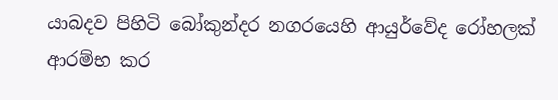යාබදව පිහිටි බෝකුන්දර නගරයෙහි ආයුර්වේද රෝහලක් ආරම්භ කර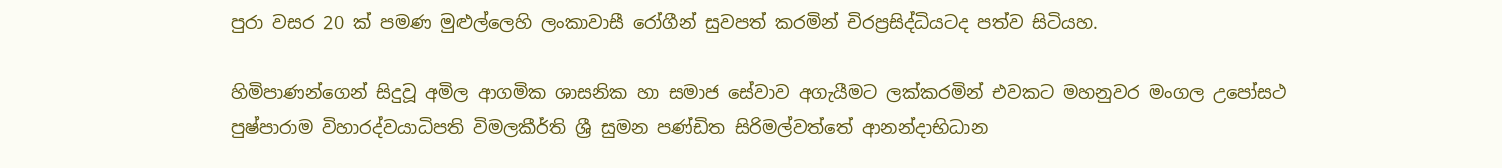පුරා වසර 20 ක් පමණ මුළුල්ලෙහි ලංකාවාසී රෝගීන් සුවපත් කරමින් චිරප්‍රසිද්ධියටද පත්ව සිටියහ.

හිමිපාණන්ගෙන් සිදුවූ අමිල ආගමික ශාසනික හා සමාජ සේවාව අගැයීමට ලක්කරමින් එවකට මහනුවර මංගල උපෝසථ පුෂ්පාරාම විහාරද්වයාධිපති විමලකීර්ති ශ්‍රී සුමන පණ්ඩිත සිරිමල්වත්තේ ආනන්දාභිධාන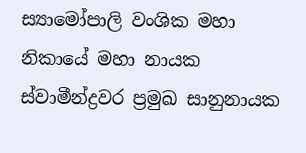ස්‍යාමෝපාලි වංශික මහා නිකායේ මහා නායක ස්වාමීන්ද්‍රවර ප්‍රමුඛ සානුනායක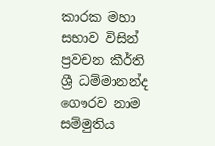කාරක මහා සභාව විසින් ප්‍රවචන කීර්ති ශ්‍රී ධම්මානන්ද ගෞරව නාම සම්මුතිය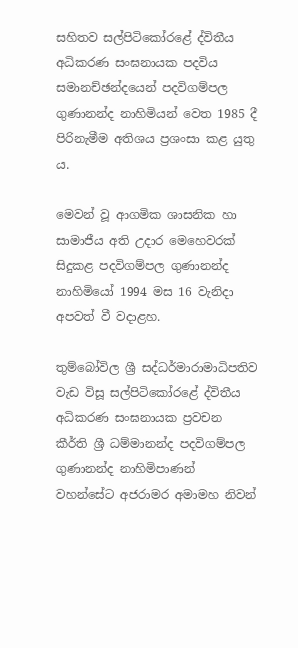සහිතව සල්පිටිකෝරළේ ද්විතීය අධිකරණ සංඝනායක පදවිය සමානච්ඡන්දයෙන් පදවිගම්පල ගුණානන්ද නාහිමියන් වෙත 1985 දී පිරිනැමීම අතිශය ප්‍රශංසා කළ යුතු ය.

මෙවන් වූ ආගමික ශාසනික හා සාමාජීය අති උදාර මෙහෙවරක් සිදුකළ පදවිගම්පල ගුණානන්ද නාහිමියෝ 1994 මස 16 වැනිදා අපවත් වී වදාළහ.

තුම්බෝවිල ශ්‍රී සද්ධර්මාරාමාධිපතිව වැඩ විසූ සල්පිටිකෝරළේ ද්විතීය අධිකරණ සංඝනායක ප්‍රවචන කීර්ති ශ්‍රී ධම්මානන්ද පදවිගම්පල ගුණානන්ද නාහිමිපාණන් වහන්සේට අජරාමර අමාමහ නිවන්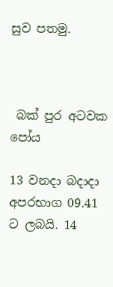සුව පතමු.



 බක් පුර අටවක පෝය

13 වනදා බදාදා අපරභාග 09.41 ට ලබයි. 14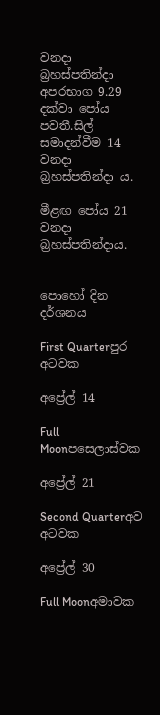වනදා බ්‍රහස්පතින්දා අපරභාග 9.29 දක්වා පෝය පවතී.සිල් සමාදන්වීම 14 වනදා බ්‍රහස්පතින්දා ය.

මීළඟ පෝය 21 වනදා බ්‍රහස්පතින්දාය.


පොහෝ දින දර්ශනය

First Quarterපුර අටවක

අප්‍රේල් 14

Full Moonපසෙලාස්වක

අප්‍රේල් 21

Second Quarterඅව අටවක

අප්‍රේල් 30

Full Moonඅමාවක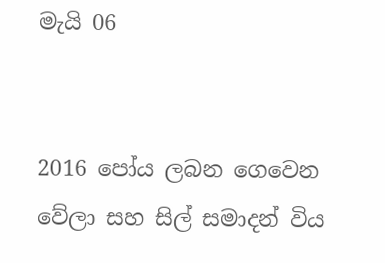මැයි 06


2016 පෝය ලබන ගෙවෙන වේලා සහ සිල් සමාදන් විය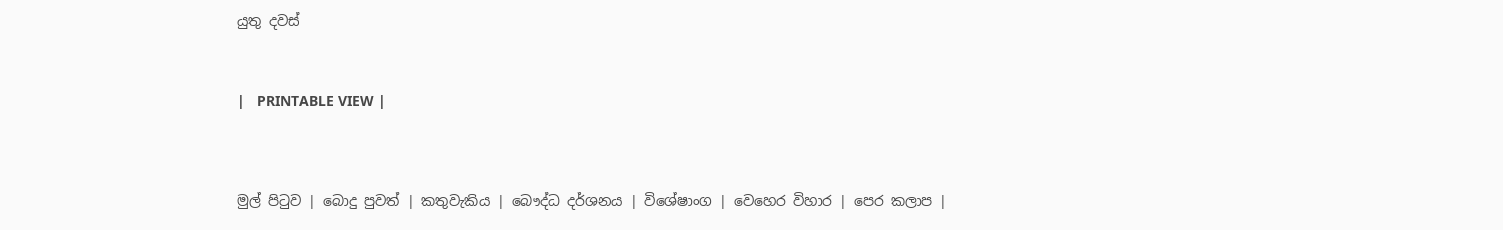යුතු දවස්



|   PRINTABLE VIEW |




මුල් පිටුව | බොදු පුවත් | කතුවැකිය | බෞද්ධ දර්ශනය | විශේෂාංග | වෙහෙර විහාර | පෙර කලාප |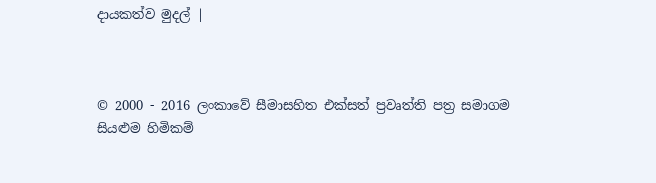දායකත්ව මුදල් |



© 2000 - 2016 ලංකාවේ සීමාසහිත එක්සත් ප්‍රවෘත්ති පත්‍ර සමාගම
සියළුම හිමිකම්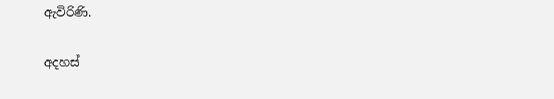ඇවිරිණි.

අදහස්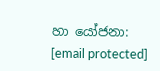හා යෝජනා: [email protected]